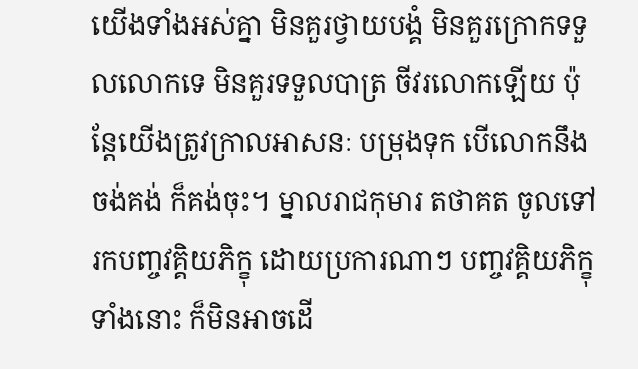យើងទាំងអស់គ្នា មិនគួរថ្វាយបង្គំ មិនគួរក្រោកទទួលលោកទេ មិនគួរទទួលបាត្រ ចីវរលោកឡើយ ប៉ុន្តែយើងត្រូវក្រាលអាសនៈ បម្រុងទុក បើលោកនឹងចង់គង់ ក៏គង់ចុះ។ ម្នាលរាជកុមារ តថាគត ចូលទៅរកបញ្ចវគ្គិយភិក្ខុ ដោយប្រការណាៗ បញ្ចវគ្គិយភិក្ខុទាំងនោះ ក៏មិនអាចដើ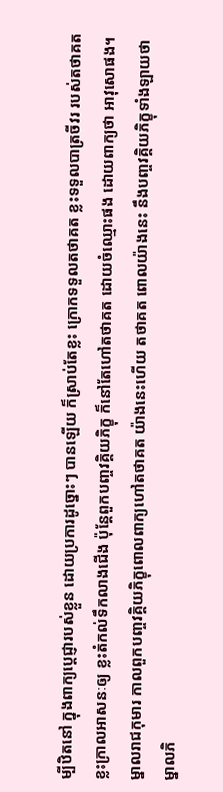ម្បីឋិតនៅ ក្នុងពាក្យប្តេជ្ញារបស់ខ្លួន ដោយប្រការដូច្នោះៗ បានឡើយ ក៏ស្រាប់តែខ្លះ ក្រោកទទួលតថាគត ខ្លះទទួលបាត្រចីវរ របស់តថាគត ខ្លះក្រាលអាសនៈឲ្យ ខ្លះតំកល់ទឹកលាងជើង ប៉ុន្តែពួកបញ្ចវគ្គិយភិក្ខុ ក៏នៅតែហៅតថាគត ដោយចំឈ្មោះផង ដោយពាក្យថា អាវុសោផង។ ម្នាលរាជកុមារ កាលពួកបញ្ចវគ្គិយភិក្ខុពោលពាក្យហៅតថាគត យ៉ាងនេះហើយ តថាគត ពោលយ៉ាងនេះ នឹងបញ្ចវគ្គិយភិក្ខុទាំងឡាយថា ម្នាលភិ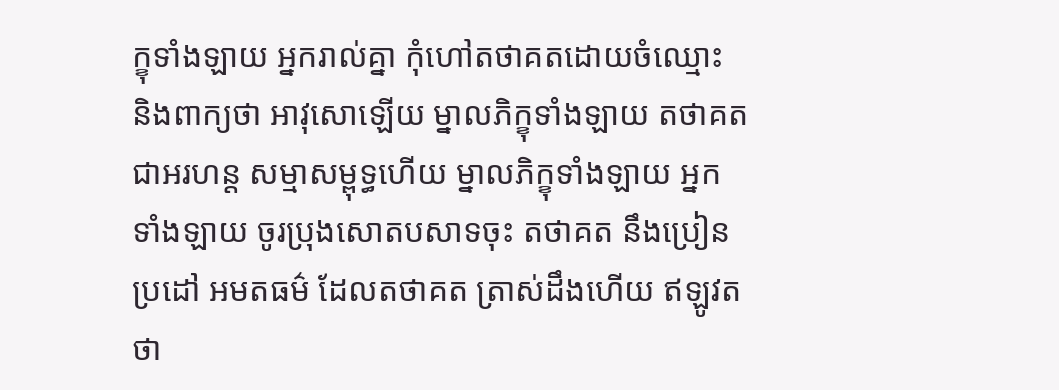ក្ខុទាំងឡាយ អ្នករាល់គ្នា កុំហៅតថាគតដោយចំឈ្មោះ និងពាក្យថា អាវុសោឡើយ ម្នាលភិក្ខុទាំងឡាយ តថាគត ជាអរហន្ត សម្មាសម្ពុទ្ធហើយ ម្នាលភិក្ខុទាំងឡាយ អ្នកទាំងឡាយ ចូរប្រុងសោតបសាទចុះ តថាគត នឹងប្រៀនប្រដៅ អមតធម៌ ដែលតថាគត ត្រាស់ដឹងហើយ ឥឡូវតថា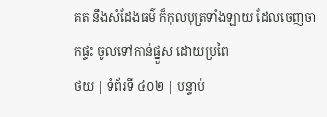គត នឹងសំដែងធម៌ ក៏កុលបុត្រទាំងឡាយ ដែលចេញចាកផ្ទះ ចូលទៅកាន់ផ្នួស ដោយប្រពៃ
ថយ | ទំព័រទី ៤០២ | បន្ទាប់